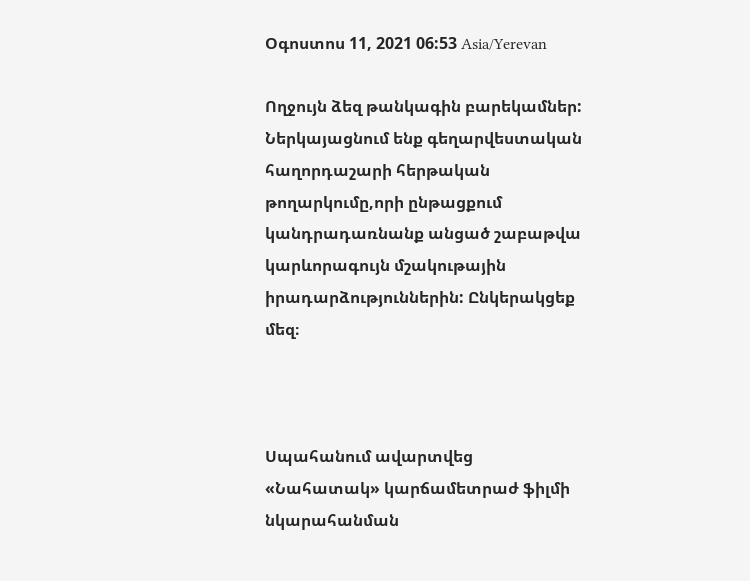Օգոստոս 11, 2021 06:53 Asia/Yerevan

Ողջույն ձեզ թանկագին բարեկամներ: Ներկայացնում ենք գեղարվեստական հաղորդաշարի հերթական թողարկումը,որի ընթացքում կանդրադառնանք անցած շաբաթվա կարևորագույն մշակութային իրադարձություններին: Ընկերակցեք մեզ։



Սպահանում ավարտվեց «Նահատակ» կարճամետրաժ ֆիլմի նկարահանման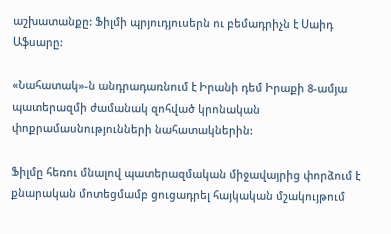աշխատանքը: Ֆիլմի պրյուդյուսերն ու բեմադրիչն է Սաիդ Աֆսարը:

«Նահատակ»-ն անդրադառնում է Իրանի դեմ Իրաքի 8-ամյա պատերազմի ժամանակ զոհված կրոնական փոքրամասնությունների նահատակներին:

Ֆիլմը հեռու մնալով պատերազմական միջավայրից փորձում է քնարական մոտեցմամբ ցուցադրել հայկական մշակույթում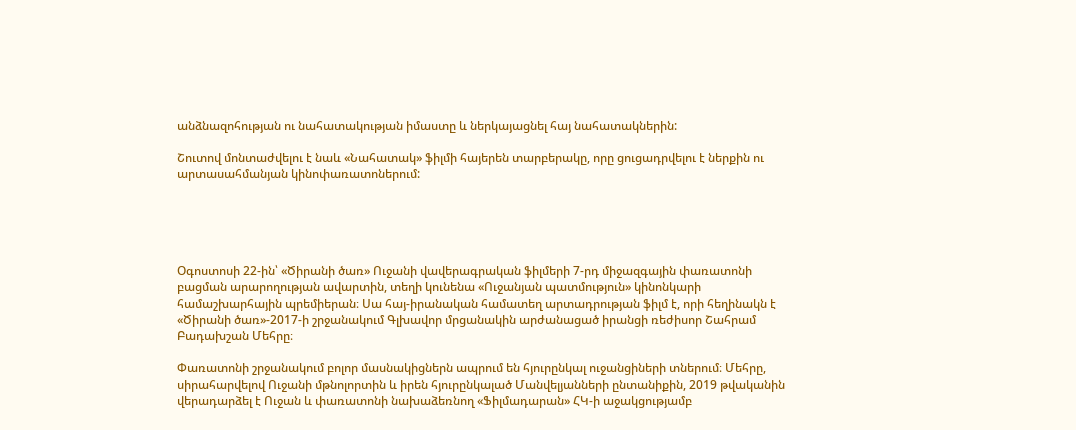անձնազոհության ու նահատակության իմաստը և ներկայացնել հայ նահատակներին:

Շուտով մոնտաժվելու է նաև «Նահատակ» ֆիլմի հայերեն տարբերակը, որը ցուցադրվելու է ներքին ու արտասահմանյան կինոփառատոներում:





Օգոստոսի 22-ին՝ «Ծիրանի ծառ» Ուջանի վավերագրական ֆիլմերի 7-րդ միջազգային փառատոնի բացման արարողության ավարտին, տեղի կունենա «Ուջանյան պատմություն» կինոնկարի համաշխարհային պրեմիերան։ Սա հայ-իրանական համատեղ արտադրության ֆիլմ է, որի հեղինակն է «Ծիրանի ծառ»-2017-ի շրջանակում Գլխավոր մրցանակին արժանացած իրանցի ռեժիսոր Շահրամ Բադախշան Մեհրը։

Փառատոնի շրջանակում բոլոր մասնակիցներն ապրում են հյուրընկալ ուջանցիների տներում։ Մեհրը, սիրահարվելով Ուջանի մթնոլորտին և իրեն հյուրընկալած Մանվելյանների ընտանիքին, 2019 թվականին վերադարձել է Ուջան և փառատոնի նախաձեռնող «Ֆիլմադարան» ՀԿ-ի աջակցությամբ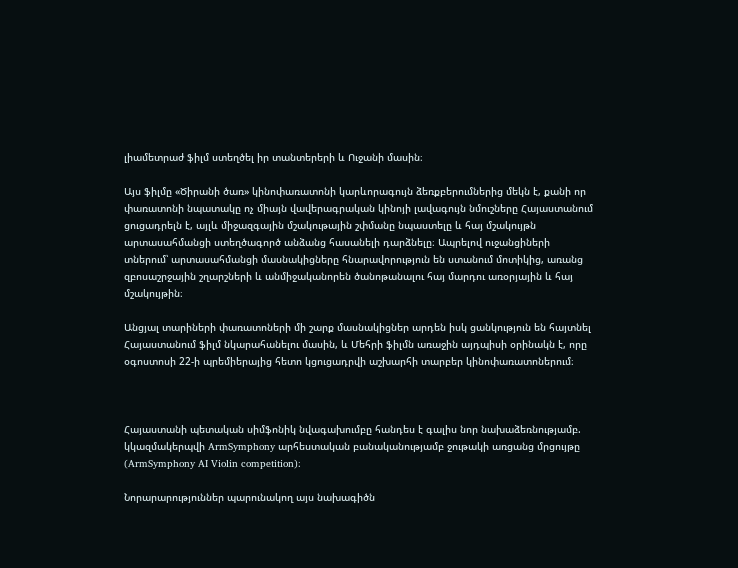լիամետրաժ ֆիլմ ստեղծել իր տանտերերի և Ուջանի մասին։

Այս ֆիլմը «Ծիրանի ծառ» կինոփառատոնի կարևորագույն ձեռքբերումներից մեկն է, քանի որ փառատոնի նպատակը ոչ միայն վավերագրական կինոյի լավագույն նմուշները Հայաստանում ցուցադրելն է, այլև միջազգային մշակութային շփմանը նպաստելը և հայ մշակույթն արտասահմանցի ստեղծագործ անձանց հասանելի դարձնելը։ Ապրելով ուջանցիների տներում՝ արտասահմանցի մասնակիցները հնարավորություն են ստանում մոտիկից, առանց զբոսաշրջային շղարշների և անմիջականորեն ծանոթանալու հայ մարդու առօրյային և հայ մշակույթին։

Անցյալ տարիների փառատոների մի շարք մասնակիցներ արդեն իսկ ցանկություն են հայտնել Հայաստանում ֆիլմ նկարահանելու մասին, և Մեհրի ֆիլմն առաջին այդպիսի օրինակն է, որը օգոստոսի 22-ի պրեմիերայից հետո կցուցադրվի աշխարհի տարբեր կինոփառատոներում։



Հայաստանի պետական սիմֆոնիկ նվագախումբը հանդես է գալիս նոր նախաձեռնությամբ. կկազմակերպվի ArmSymphony արհեստական բանականությամբ ջութակի առցանց մրցույթը (ArmSymphony AI Violin competition)։

Նորարարություններ պարունակող այս նախագիծն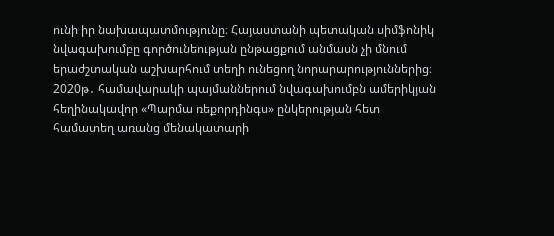ունի իր նախապատմությունը։ Հայաստանի պետական սիմֆոնիկ նվագախումբը գործունեության ընթացքում անմասն չի մնում երաժշտական աշխարհում տեղի ունեցող նորարարություններից։ 2020թ․ համավարակի պայմաններում նվագախումբն ամերիկյան հեղինակավոր «Պարմա ռեքորդինգս» ընկերության հետ համատեղ առանց մենակատարի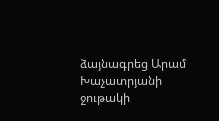ձայնագրեց Արամ Խաչատրյանի ջութակի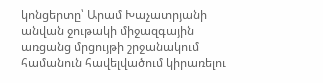կոնցերտը՝ Արամ Խաչատրյանի անվան ջութակի միջազգային առցանց մրցույթի շրջանակում համանուն հավելվածում կիրառելու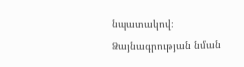նպատակով։ Ձայնագրության նման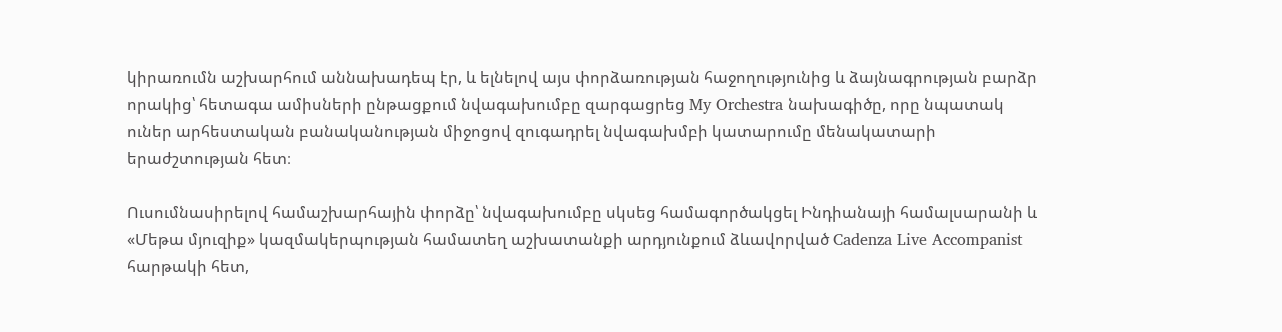կիրառումն աշխարհում աննախադեպ էր, և ելնելով այս փորձառության հաջողությունից և ձայնագրության բարձր որակից՝ հետագա ամիսների ընթացքում նվագախումբը զարգացրեց My Orchestra նախագիծը, որը նպատակ ուներ արհեստական բանականության միջոցով զուգադրել նվագախմբի կատարումը մենակատարի երաժշտության հետ։

Ուսումնասիրելով համաշխարհային փորձը՝ նվագախումբը սկսեց համագործակցել Ինդիանայի համալսարանի և «Մեթա մյուզիք» կազմակերպության համատեղ աշխատանքի արդյունքում ձևավորված Cadenza Live Accompanist հարթակի հետ,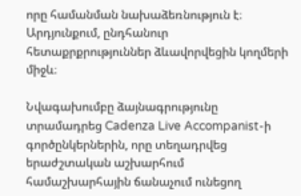որը համանման նախաձեռնություն է։ Արդյունքում, ընդհանուր հետաքրքրություններ ձևավորվեցին կողմերի միջև։

Նվագախումբը ձայնագրությունը տրամադրեց Cadenza Live Accompanist-ի գործընկերներին, որը տեղադրվեց երաժշտական աշխարհում համաշխարհային ճանաչում ունեցող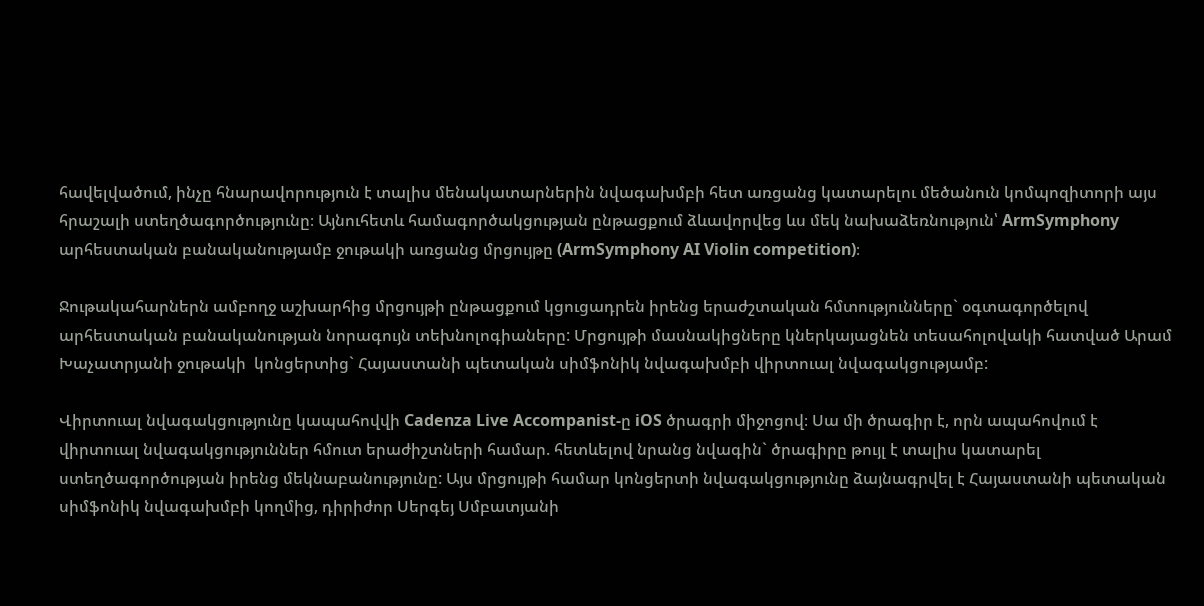հավելվածում, ինչը հնարավորություն է տալիս մենակատարներին նվագախմբի հետ առցանց կատարելու մեծանուն կոմպոզիտորի այս հրաշալի ստեղծագործությունը։ Այնուհետև համագործակցության ընթացքում ձևավորվեց ևս մեկ նախաձեռնություն՝ ArmSymphony արհեստական բանականությամբ ջութակի առցանց մրցույթը (ArmSymphony AI Violin competition)։

Ջութակահարներն ամբողջ աշխարհից մրցույթի ընթացքում կցուցադրեն իրենց երաժշտական հմտությունները` օգտագործելով արհեստական բանականության նորագույն տեխնոլոգիաները: Մրցույթի մասնակիցները կներկայացնեն տեսահոլովակի հատված Արամ Խաչատրյանի ջութակի  կոնցերտից` Հայաստանի պետական սիմֆոնիկ նվագախմբի վիրտուալ նվագակցությամբ:

Վիրտուալ նվագակցությունը կապահովվի Cadenza Live Accompanist-ը iOS ծրագրի միջոցով։ Սա մի ծրագիր է, որն ապահովում է վիրտուալ նվագակցություններ հմուտ երաժիշտների համար. հետևելով նրանց նվագին` ծրագիրը թույլ է տալիս կատարել ստեղծագործության իրենց մեկնաբանությունը: Այս մրցույթի համար կոնցերտի նվագակցությունը ձայնագրվել է Հայաստանի պետական սիմֆոնիկ նվագախմբի կողմից, դիրիժոր Սերգեյ Սմբատյանի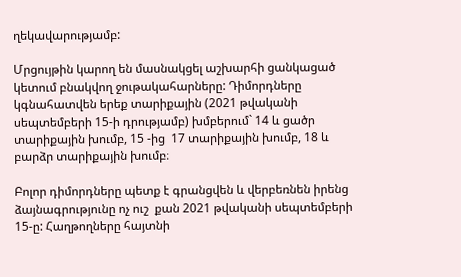ղեկավարությամբ:

Մրցույթին կարող են մասնակցել աշխարհի ցանկացած կետում բնակվող ջութակահարները: Դիմորդները կգնահատվեն երեք տարիքային (2021 թվականի սեպտեմբերի 15-ի դրությամբ) խմբերում` 14 և ցածր տարիքային խումբ, 15 -ից  17 տարիքային խումբ, 18 և բարձր տարիքային խումբ։

Բոլոր դիմորդները պետք է գրանցվեն և վերբեռնեն իրենց ձայնագրությունը ոչ ուշ  քան 2021 թվականի սեպտեմբերի 15-ը: Հաղթողները հայտնի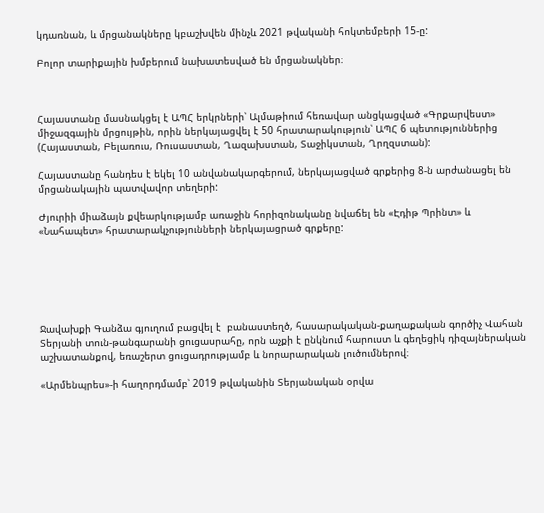կդառնան, և մրցանակները կբաշխվեն մինչև 2021 թվականի հոկտեմբերի 15-ը:

Բոլոր տարիքային խմբերում նախատեսված են մրցանակներ։



Հայաստանը մասնակցել է ԱՊՀ երկրների՝ Ալմաթիում հեռավար անցկացված «Գրքարվեստ»  միջազգային մրցույթին, որին ներկայացվել է 50 հրատարակություն՝ ԱՊՀ 6 պետություններից (Հայաստան, Բելառուս, Ռուսաստան, Ղազախստան, Տաջիկստան, Ղրղզստան):

Հայաստանը հանդես է եկել 10 անվանակարգերում, ներկայացված գրքերից 8-ն արժանացել են մրցանակային պատվավոր տեղերի:

Ժյուրիի միաձայն քվեարկությամբ առաջին հորիզոնականը նվաճել են «Էդիթ Պրինտ» և «Նահապետ» հրատարակչությունների ներկայացրած գրքերը:






Ջավախքի Գանձա գյուղում բացվել է  բանաստեղծ, հասարակական-քաղաքական գործիչ Վահան Տերյանի տուն-թանգարանի ցուցասրահը, որն աչքի է ընկնում հարուստ և գեղեցիկ դիզայներական աշխատանքով, եռաշերտ ցուցադրությամբ և նորարարական լուծումներով։

«Արմենպրես»-ի հաղորդմամբ՝ 2019 թվականին Տերյանական օրվա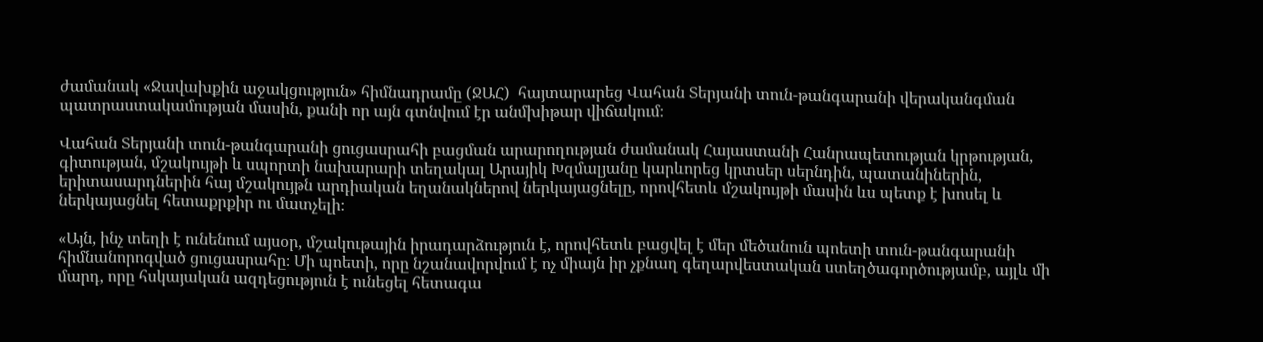ժամանակ «Ջավախքին աջակցություն» հիմնադրամը (ՋԱՀ)  հայտարարեց Վահան Տերյանի տուն-թանգարանի վերականգման պատրաստակամության մասին, քանի որ այն գտնվում էր անմխիթար վիճակում։

Վահան Տերյանի տուն-թանգարանի ցուցասրահի բացման արարողության ժամանակ Հայաստանի Հանրապետության կրթության, գիտության, մշակույթի և սպորտի նախարարի տեղակալ Արայիկ Խզմալյանը կարևորեց կրտսեր սերնդին, պատանիներին, երիտասարդներին հայ մշակույթն արդիական եղանակներով ներկայացնելը, որովհետև մշակույթի մասին ևս պետք է խոսել և ներկայացնել հետաքրքիր ու մատչելի։

«Այն, ինչ տեղի է ունենում այսօր, մշակութային իրադարձություն է, որովհետև բացվել է մեր մեծանուն պոետի տուն-թանգարանի  հիմնանորոգված ցուցասրահը։ Մի պոետի, որը նշանավորվում է ոչ միայն իր չքնաղ գեղարվեստական ստեղծագործությամբ, այլև մի մարդ, որը հսկայական ազդեցություն է ունեցել հետագա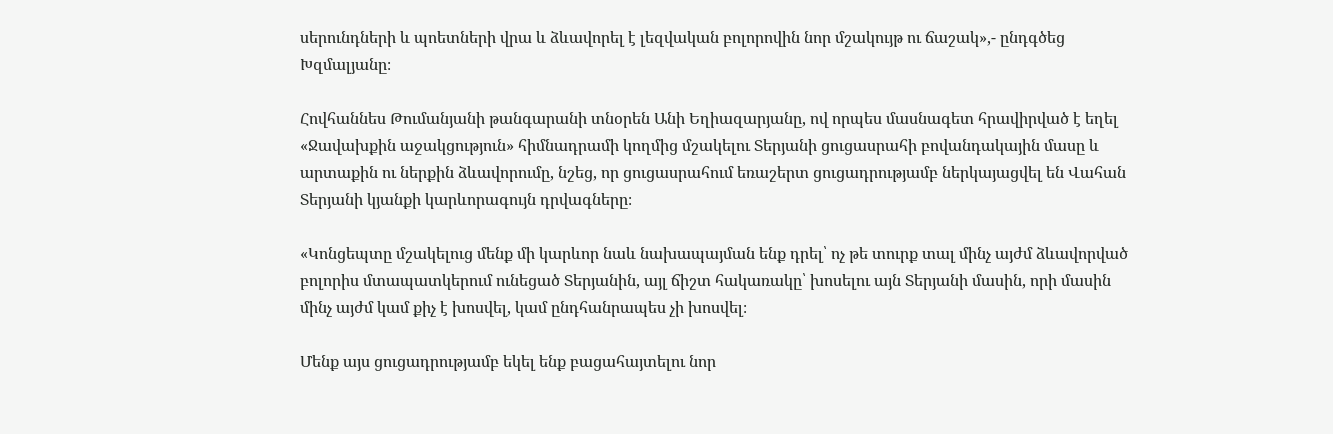սերունդների և պոետների վրա և ձևավորել է լեզվական բոլորովին նոր մշակույթ ու ճաշակ»,- ընդգծեց Խզմալյանը։

Հովհաննես Թումանյանի թանգարանի տնօրեն Անի Եղիազարյանը, ով որպես մասնագետ հրավիրված է եղել «Ջավախքին աջակցություն» հիմնադրամի կողմից մշակելու Տերյանի ցուցասրահի բովանդակային մասը և արտաքին ու ներքին ձևավորումը, նշեց, որ ցուցասրահում եռաշերտ ցուցադրությամբ ներկայացվել են Վահան Տերյանի կյանքի կարևորագույն դրվագները։

«Կոնցեպտը մշակելուց մենք մի կարևոր նաև նախապայման ենք դրել՝ ոչ թե տուրք տալ մինչ այժմ ձևավորված բոլորիս մտապատկերում ունեցած Տերյանին, այլ ճիշտ հակառակը՝ խոսելու այն Տերյանի մասին, որի մասին մինչ այժմ կամ քիչ է խոսվել, կամ ընդհանրապես չի խոսվել։

Մենք այս ցուցադրությամբ եկել ենք բացահայտելու նոր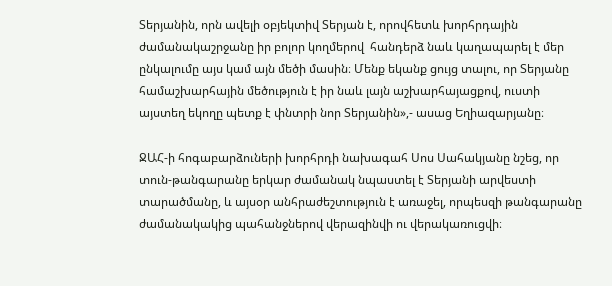Տերյանին, որն ավելի օբյեկտիվ Տերյան է, որովհետև խորհրդային ժամանակաշրջանը իր բոլոր կողմերով  հանդերձ նաև կաղապարել է մեր ընկալումը այս կամ այն մեծի մասին։ Մենք եկանք ցույց տալու, որ Տերյանը համաշխարհային մեծություն է իր նաև լայն աշխարհայացքով, ուստի այստեղ եկողը պետք է փնտրի նոր Տերյանին»,- ասաց Եղիազարյանը։

ՋԱՀ-ի հոգաբարձուների խորհրդի նախագահ Սոս Սահակյանը նշեց, որ տուն-թանգարանը երկար ժամանակ նպաստել է Տերյանի արվեստի տարածմանը, և այսօր անհրաժեշտություն է առաջել, որպեսզի թանգարանը ժամանակակից պահանջներով վերազինվի ու վերակառուցվի։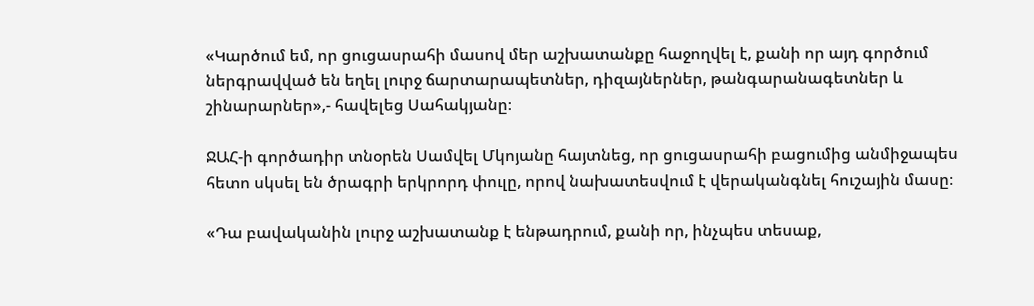«Կարծում եմ, որ ցուցասրահի մասով մեր աշխատանքը հաջողվել է, քանի որ այդ գործում ներգրավված են եղել լուրջ ճարտարապետներ, դիզայներներ, թանգարանագետներ և շինարարներ»,- հավելեց Սահակյանը։

ՋԱՀ-ի գործադիր տնօրեն Սամվել Մկոյանը հայտնեց, որ ցուցասրահի բացումից անմիջապես հետո սկսել են ծրագրի երկրորդ փուլը, որով նախատեսվում է վերականգնել հուշային մասը։

«Դա բավականին լուրջ աշխատանք է ենթադրում, քանի որ, ինչպես տեսաք,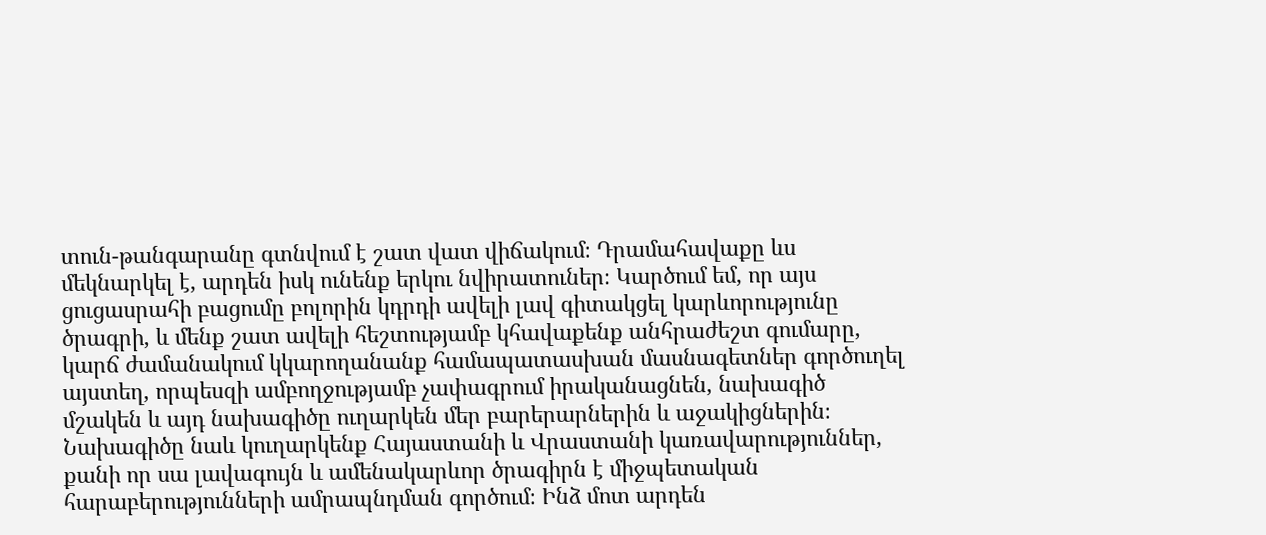տուն-թանգարանը գտնվում է շատ վատ վիճակում։ Դրամահավաքը ևս մեկնարկել է, արդեն իսկ ունենք երկու նվիրատուներ։ Կարծում եմ, որ այս ցուցասրահի բացումը բոլորին կդրդի ավելի լավ գիտակցել կարևորությունը ծրագրի, և մենք շատ ավելի հեշտությամբ կհավաքենք անհրաժեշտ գումարը, կարճ ժամանակում կկարողանանք համապատասխան մասնագետներ գործուղել այստեղ, որպեսզի ամբողջությամբ չափագրում իրականացնեն, նախագիծ մշակեն և այդ նախագիծը ուղարկեն մեր բարերարներին և աջակիցներին։ Նախագիծը նաև կուղարկենք Հայաստանի և Վրաստանի կառավարություններ, քանի որ սա լավագույն և ամենակարևոր ծրագիրն է միջպետական հարաբերությունների ամրապնդման գործում։ Ինձ մոտ արդեն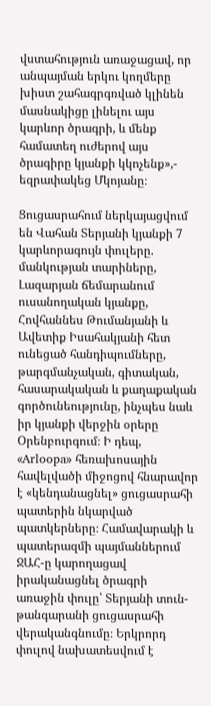վստահություն առաջացավ, որ անպայման երկու կողմերը խիստ շահագրգռված կլինեն մասնակիցը լինելու այս կարևոր ծրագրի, և մենք համատեղ ուժերով այս ծրագիրը կյանքի կկոչենք»,- եզրափակեց Մկոյանը։

Ցուցասրահում ներկայացվում են Վահան Տերյանի կյանքի 7 կարևորագույն փուլերը. մանկության տարիները, Լազարյան ճեմարանում ուսանողական կյանքը, Հովհաննես Թումանյանի և Ավետիք Իսահակյանի հետ ունեցած հանդիպումները, թարգմանչական, գիտական, հասարակական և քաղաքական գործունեությունը, ինչպես նաև իր կյանքի վերջին օրերը Օրենբուրգում։ Ի դեպ,  «Arloopa» հեռախոսային հավելվածի միջոցով հնարավոր է «կենդանացնել» ցուցասրահի պատերին նկարված պատկերները։ Համավարակի և պատերազմի պայմաններում ՋԱՀ-ը կարողացավ իրականացնել ծրագրի առաջին փուլը՝ Տերյանի տուն-թանգարանի ցուցասրահի վերականգնումը։ Երկրորդ փուլով նախատեսվում է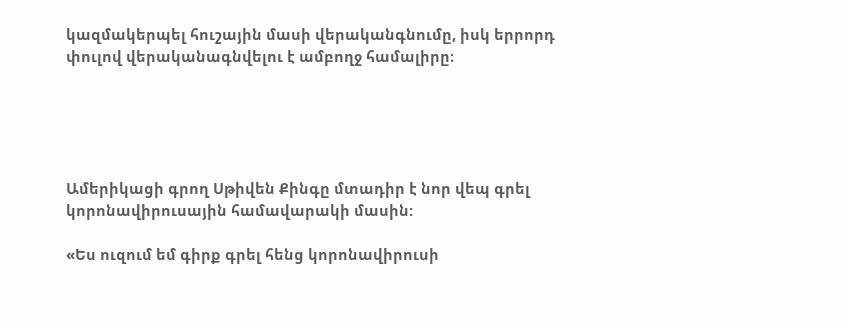կազմակերպել հուշային մասի վերականգնումը, իսկ երրորդ փուլով վերականագնվելու է ամբողջ համալիրը։





Ամերիկացի գրող Սթիվեն Քինգը մտադիր է նոր վեպ գրել կորոնավիրուսային համավարակի մասին:

«Ես ուզում եմ գիրք գրել հենց կորոնավիրուսի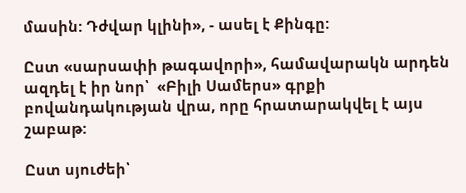մասին: Դժվար կլինի», - ասել է Քինգը:

Ըստ «սարսափի թագավորի», համավարակն արդեն ազդել է իր նոր՝  «Բիլի Սամերս» գրքի բովանդակության վրա, որը հրատարակվել է այս շաբաթ:

Ըստ սյուժեի՝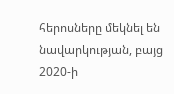հերոսները մեկնել են նավարկության, բայց 2020-ի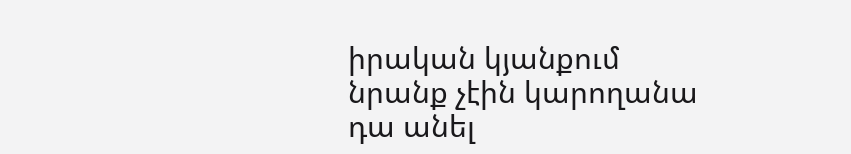իրական կյանքում նրանք չէին կարողանա դա անել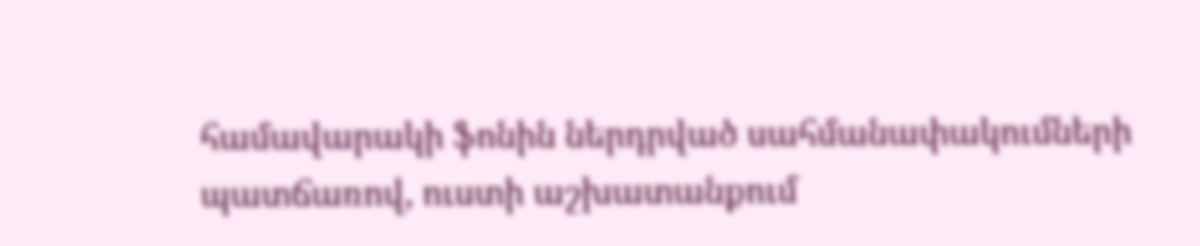համավարակի ֆոնին ներդրված սահմանափակումների պատճառով, ուստի աշխատանքում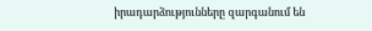իրադարձությունները զարգանում են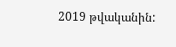2019 թվականին: